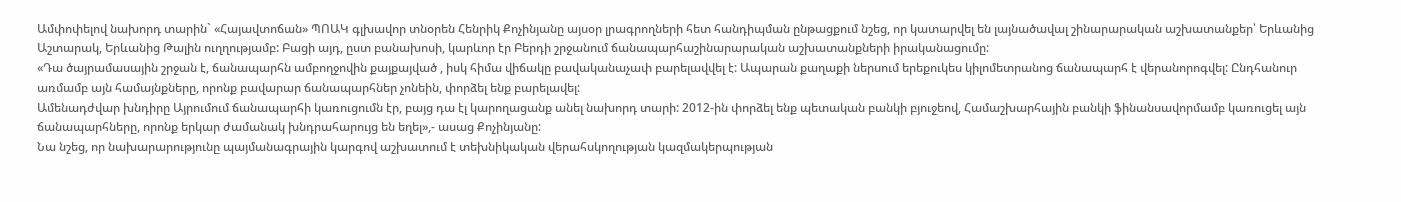Ամփոփելով նախորդ տարին` «Հայավտոճան» ՊՈԱԿ գլխավոր տնօրեն Հենրիկ Քոչինյանը այսօր լրագրողների հետ հանդիպման ընթացքում նշեց, որ կատարվել են լայնածավալ շինարարական աշխատանքեր՝ Երևանից Աշտարակ, Երևանից Թալին ուղղությամբ: Բացի այդ, ըստ բանախոսի, կարևոր էր Բերդի շրջանում ճանապարհաշինարարական աշխատանքների իրականացումը:
«Դա ծայրամասային շրջան է, ճանապարհն ամբողջովին քայքայված , իսկ հիմա վիճակը բավականաչափ բարելավվել է: Ապարան քաղաքի ներսում երեքուկես կիլոմետրանոց ճանապարհ է վերանորոգվել: Ընդհանուր առմամբ այն համայնքները, որոնք բավարար ճանապարհներ չոնեին, փորձել ենք բարելավել:
Ամենադժվար խնդիրը Այրումում ճանապարհի կառուցումն էր, բայց դա էլ կարողացանք անել նախորդ տարի: 2012-ին փորձել ենք պետական բանկի բյուջեով, Համաշխարհային բանկի ֆինանսավորմամբ կառուցել այն ճանապարհները, որոնք երկար ժամանակ խնդրահարույց են եղել»,- ասաց Քոչինյանը:
Նա նշեց, որ նախարարությունը պայմանագրային կարգով աշխատում է տեխնիկական վերահսկողության կազմակերպության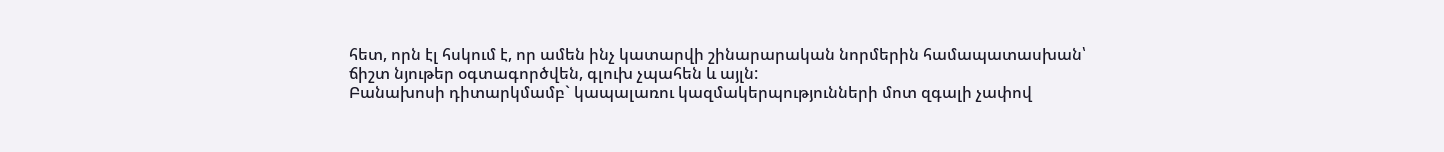հետ, որն էլ հսկում է, որ ամեն ինչ կատարվի շինարարական նորմերին համապատասխան՝ ճիշտ նյութեր օգտագործվեն, գլուխ չպահեն և այլն:
Բանախոսի դիտարկմամբ` կապալառու կազմակերպությունների մոտ զգալի չափով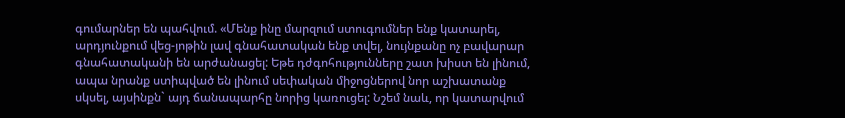գումարներ են պահվում. «Մենք ինը մարզում ստուգումներ ենք կատարել, արդյունքում վեց-յոթին լավ գնահատական ենք տվել, նույնքանը ոչ բավարար գնահատականի են արժանացել: Եթե դժգոհությունները շատ խիստ են լինում, ապա նրանք ստիպված են լինում սեփական միջոցներով նոր աշխատանք սկսել, այսինքն` այդ ճանապարհը նորից կառուցել: Նշեմ նաև, որ կատարվում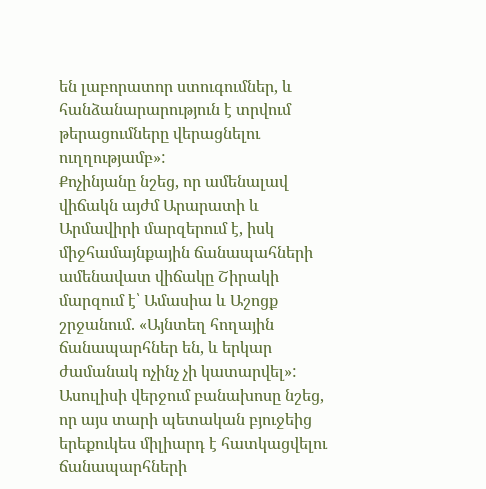են լաբորատոր ստուգումներ, և հանձանարարություն է տրվում թերացումները վերացնելու ուղղությամբ»:
Քոչինյանը նշեց, որ ամենալավ վիճակն այժմ Արարատի և Արմավիրի մարզերում է, իսկ միջհամայնքային ճանապահների ամենավատ վիճակը Շիրակի մարզում է՝ Ամասիա և Աշոցք շրջանում. «Այնտեղ հողային ճանապարհներ են, և երկար ժամանակ ոչինչ չի կատարվել»:
Ասուլիսի վերջում բանախոսը նշեց, որ այս տարի պետական բյուջեից երեքուկես միլիարդ է հատկացվելու ճանապարհների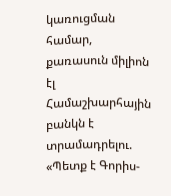կառուցման համար, քառասուն միլիոն էլ Համաշխարհային բանկն է տրամադրելու. «Պետք է Գորիս-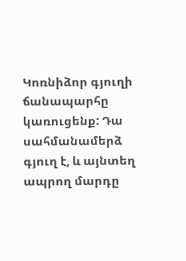Կոռնիձոր գյուղի ճանապարհը կառուցենք: Դա սահմանամերձ գյուղ է, և այնտեղ ապրող մարդը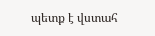պետք է վստահ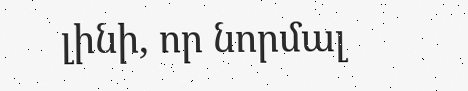լինի, որ նորմալ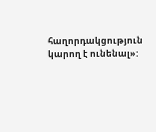հաղորդակցություն կարող է ունենալ»: